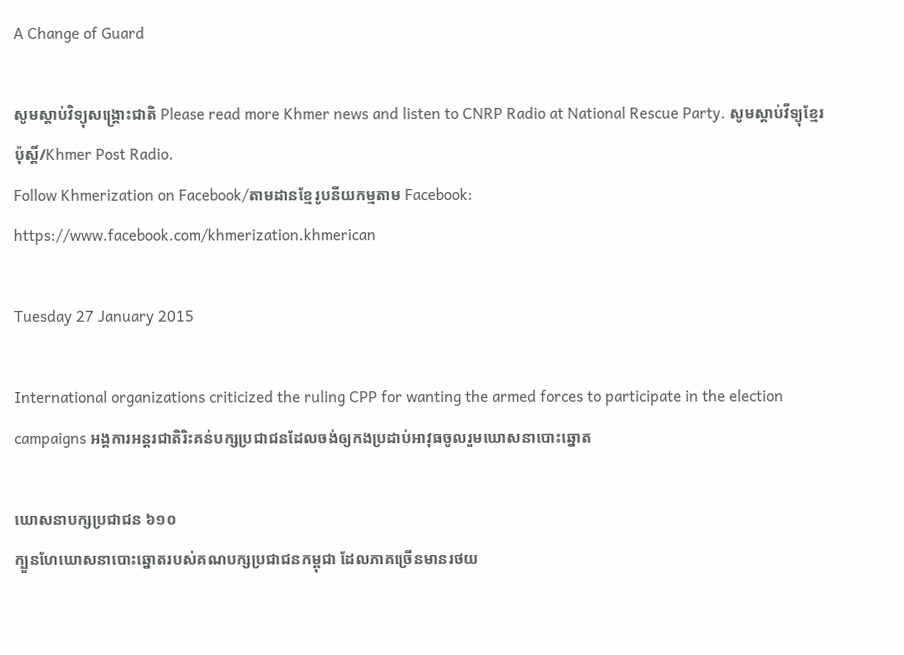A Change of Guard

សូមស្តាប់វិទ្យុសង្គ្រោះជាតិ Please read more Khmer news and listen to CNRP Radio at National Rescue Party. សូមស្តាប់វីទ្យុខ្មែរប៉ុស្តិ៍/Khmer Post Radio.
Follow Khmerization on Facebook/តាមដានខ្មែរូបនីយកម្មតាម Facebook: https://www.facebook.com/khmerization.khmerican

Tuesday 27 January 2015

International organizations criticized the ruling CPP for wanting the armed forces to participate in the election campaigns អង្គការអន្តរជាតិរិះគន់បក្សប្រជាជនដែលចង់ឲ្យកងប្រដាប់អាវុធចូលរួមឃោសនាបោះឆ្នោត

ឃោសនាបក្សប្រជាជន ៦១០
ក្បួនហែឃោសនាបោះឆ្នោតរបស់គណបក្សប្រជាជនកម្ពុជា ដែលភាគច្រើនមានរថយ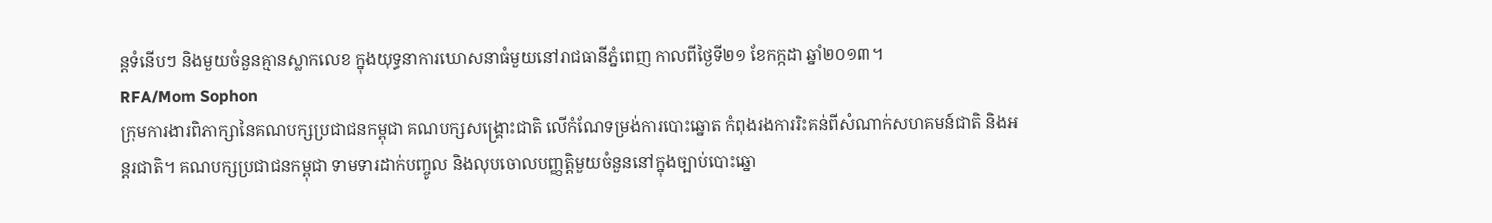ន្តទំនើបៗ និងមួយចំនួនគ្មានស្លាកលេខ ក្នុងយុទ្ធនាការឃោសនាធំមួយនៅរាជធានីភ្នំពេញ កាលពីថ្ងៃទី២១ ខែកក្កដា ឆ្នាំ២០១៣។
RFA/Mom Sophon
ក្រុមការងារពិភាក្សានៃគណបក្សប្រជាជនកម្ពុជា គណបក្សសង្គ្រោះជាតិ លើកំណែទម្រង់ការបោះឆ្នោត កំពុងរងការរិះគន់ពីសំណាក់សហគមន៍ជាតិ និងអន្តរជាតិ។ គណបក្សប្រជាជនកម្ពុជា ទាមទារដាក់បញ្ចូល និងលុបចោលបញ្ញត្តិមួយចំនួននៅក្នុងច្បាប់បោះឆ្នោ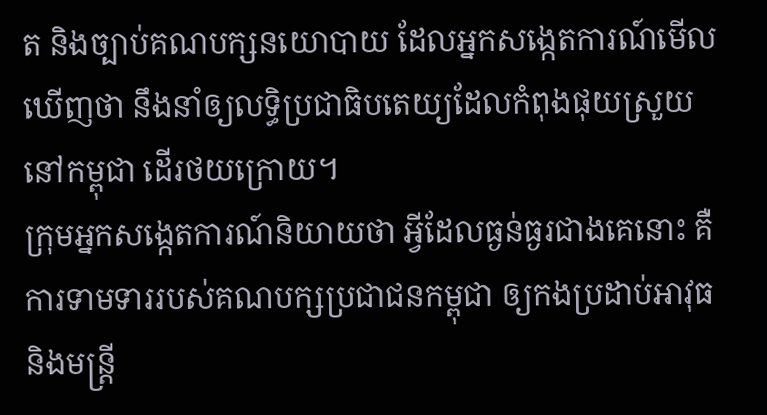ត និងច្បាប់គណបក្សនយោបាយ ដែលអ្នកសង្កេតការណ៍មើលឃើញថា នឹងនាំឲ្យលទ្ធិប្រជាធិបតេយ្យដែលកំពុងផុយស្រួយនៅកម្ពុជា ដើរថយក្រោយ។
ក្រុមអ្នកសង្កេតការណ៍និយាយថា អ្វីដែលធ្ងន់ធ្ងរជាងគេនោះ គឺការទាមទាររបស់គណបក្សប្រជាជនកម្ពុជា ឲ្យកងប្រដាប់អាវុធ និងមន្ត្រី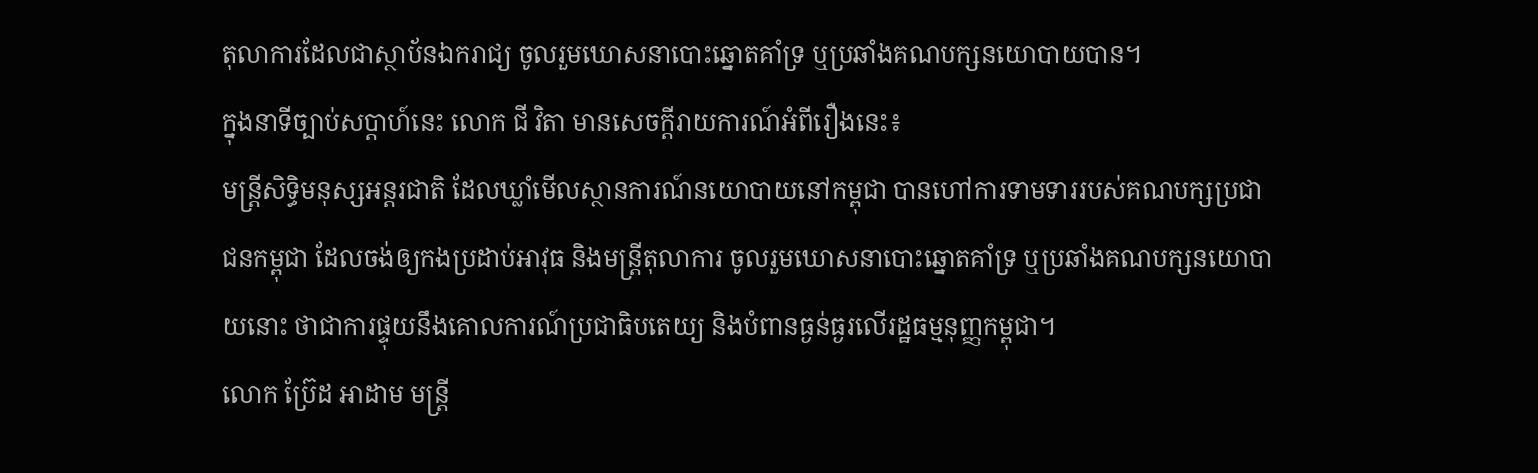តុលាការដែលជាស្ថាប័នឯករាជ្យ ចូលរួមឃោសនាបោះឆ្នោតគាំទ្រ ឬប្រឆាំងគណបក្សនយោបាយបាន។
ក្នុងនាទីច្បាប់សប្ដាហ៍នេះ លោក ជី វិតា មានសេចក្តីរាយការណ៍អំពីរឿងនេះ៖
មន្ត្រីសិទ្ធិមនុស្សអន្តរជាតិ ដែលឃ្លាំមើលស្ថានការណ៍នយោបាយនៅកម្ពុជា បានហៅការទាមទាររបស់គណបក្សប្រជាជនកម្ពុជា ដែលចង់ឲ្យកងប្រដាប់អាវុធ និងមន្ត្រីតុលាការ ចូលរួមឃោសនាបោះឆ្នោតគាំទ្រ ឬប្រឆាំងគណបក្សនយោបាយនោះ ថាជាការផ្ទុយនឹងគោលការណ៍ប្រជាធិបតេយ្យ និងបំពានធ្ងន់ធ្ងរលើរដ្ឋធម្មនុញ្ញកម្ពុជា។
លោក ប៊្រែដ អាដាម មន្ត្រី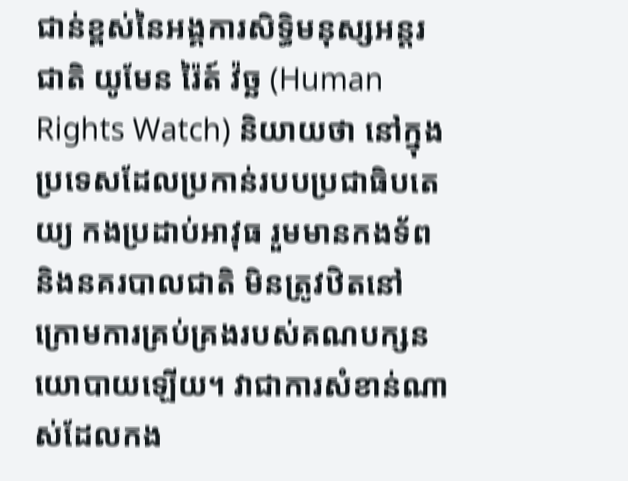ជាន់ខ្ពស់នៃអង្គការសិទ្ធិមនុស្សអន្តរជាតិ យូមែន រ៉ៃត៍ វ៉ច្ឆ (Human Rights Watch) និយាយថា នៅក្នុងប្រទេសដែលប្រកាន់របបប្រជាធិបតេយ្យ កងប្រដាប់អាវុធ រួមមានកងទ័ព និងនគរបាលជាតិ មិនត្រូវឋិតនៅក្រោមការគ្រប់គ្រងរបស់គណបក្សនយោបាយឡើយ។ វាជាការសំខាន់ណាស់ដែលកង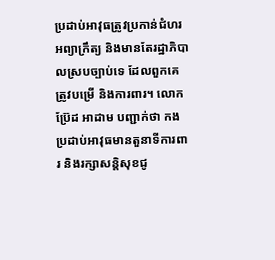ប្រដាប់អាវុធត្រូវប្រកាន់ជំហរអព្យាក្រឹត្យ និងមានតែរដ្ឋាភិបាលស្របច្បាប់ទេ ដែលពួកគេត្រូវបម្រើ និងការពារ។ លោក ប្រ៊ែដ អាដាម បញ្ជាក់ថា កងប្រដាប់អាវុធមានតួនាទីការពារ និងរក្សាសន្តិសុខជូ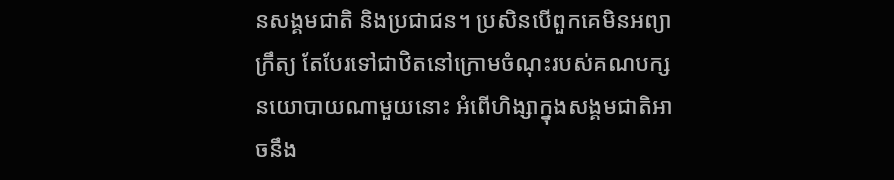នសង្គមជាតិ និងប្រជាជន។ ប្រសិនបើពួកគេមិនអព្យាក្រឹត្យ តែបែរទៅជាឋិតនៅក្រោមចំណុះរបស់គណបក្សនយោបាយណាមួយនោះ អំពើហិង្សាក្នុងសង្គមជាតិអាចនឹង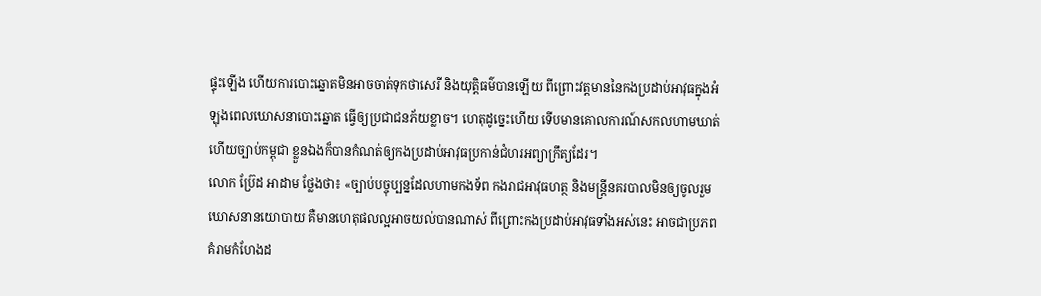ផ្ទុះឡើង ហើយការបោះឆ្នោតមិនអាចចាត់ទុកថាសេរី និងយុត្តិធម៌បានឡើយ ពីព្រោះវត្តមាននៃកងប្រដាប់អាវុធក្នុងអំឡុងពេលឃោសនាបោះឆ្នោត ធ្វើឲ្យប្រជាជនភ័យខ្លាច។ ហេតុដូច្នេះហើយ ទើបមានគោលការណ៍សកលហាមឃាត់ ហើយច្បាប់កម្ពុជា ខ្លួនឯងក៏បានកំណត់ឲ្យកងប្រដាប់អាវុធប្រកាន់ជំហរអព្យាក្រឹត្យដែរ។
លោក ប្រ៊ែដ អាដាម ថ្លែងថា៖ «ច្បាប់បច្ចុប្បន្នដែលហាមកងទ័ព កងរាជអាវុធហត្ថ និងមន្ត្រីនគរបាលមិនឲ្យចូលរួមឃោសនានយោបាយ គឺមានហេតុផលល្អអាចយល់បានណាស់ ពីព្រោះកងប្រដាប់អាវុធទាំងអស់នេះ អាចជាប្រភពគំរាមកំហែងដ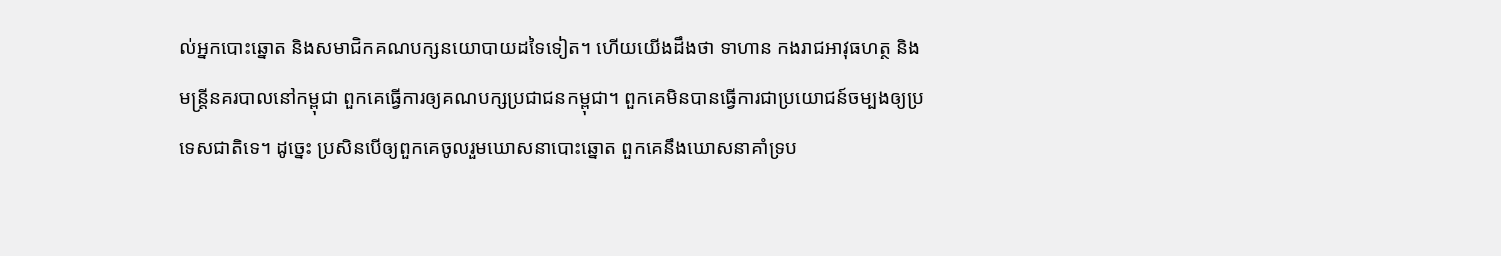ល់អ្នកបោះឆ្នោត និងសមាជិកគណបក្សនយោបាយដទៃទៀត។ ហើយយើងដឹងថា ទាហាន កងរាជអាវុធហត្ថ និងមន្ត្រីនគរបាលនៅកម្ពុជា ពួកគេធ្វើការឲ្យគណបក្សប្រជាជនកម្ពុជា។ ពួកគេមិនបានធ្វើការជាប្រយោជន៍ចម្បងឲ្យប្រទេសជាតិទេ។ ដូច្នេះ ប្រសិនបើឲ្យពួកគេចូលរួមឃោសនាបោះឆ្នោត ពួកគេនឹងឃោសនាគាំទ្រប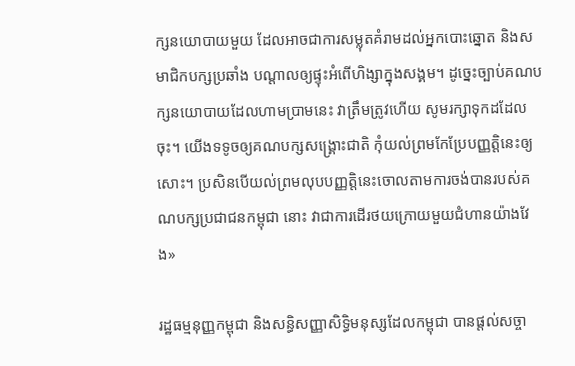ក្សនយោបាយមួយ ដែលអាចជាការសម្លុតគំរាមដល់អ្នកបោះឆ្នោត និងសមាជិកបក្សប្រឆាំង បណ្ដាលឲ្យផ្ទុះអំពើហិង្សាក្នុងសង្គម។ ដូច្នេះច្បាប់គណបក្សនយោបាយដែលហាមប្រាមនេះ វាត្រឹមត្រូវហើយ សូមរក្សាទុកដដែលចុះ។ យើងទទូចឲ្យគណបក្សសង្គ្រោះជាតិ កុំយល់ព្រមកែប្រែបញ្ញត្តិនេះឲ្យសោះ។ ប្រសិនបើយល់ព្រមលុបបញ្ញត្តិនេះចោលតាមការចង់បានរបស់គណបក្សប្រជាជនកម្ពុជា នោះ វាជាការដើរថយក្រោយមួយជំហានយ៉ាងវែង»

រដ្ឋធម្មនុញ្ញកម្ពុជា និងសន្ធិសញ្ញាសិទ្ធិមនុស្សដែលកម្ពុជា បានផ្តល់សច្ចា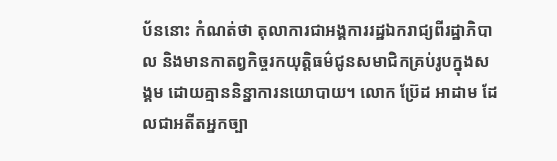ប័ននោះ កំណត់ថា តុលាការជាអង្គការរដ្ឋឯករាជ្យពីរដ្ឋាភិបាល និងមានកាតព្វកិច្ចរកយុត្តិធម៌ជូនសមាជិកគ្រប់រូបក្នុងសង្គម ដោយគ្មាននិន្នាការនយោបាយ។ លោក ប៊្រែដ អាដាម ដែលជាអតីតអ្នកច្បា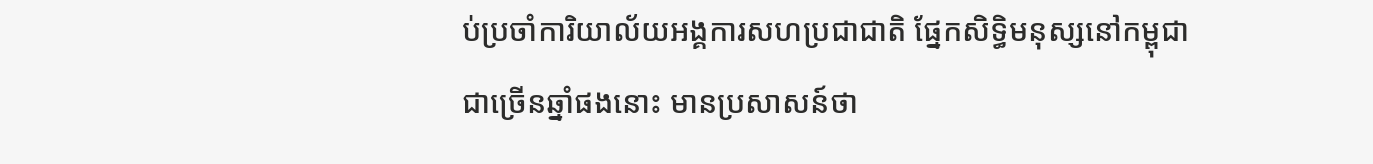ប់ប្រចាំការិយាល័យអង្គការសហប្រជាជាតិ ផ្នែកសិទ្ធិមនុស្សនៅកម្ពុជា ជាច្រើនឆ្នាំផងនោះ មានប្រសាសន៍ថា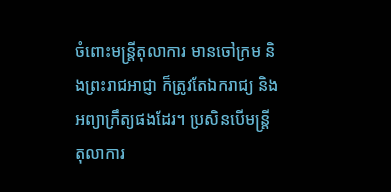ចំពោះមន្ត្រីតុលាការ មានចៅក្រម និងព្រះរាជអាជ្ញា ក៏ត្រូវតែឯករាជ្យ និងអព្យាក្រឹត្យផងដែរ។ ប្រសិនបើមន្ត្រីតុលាការ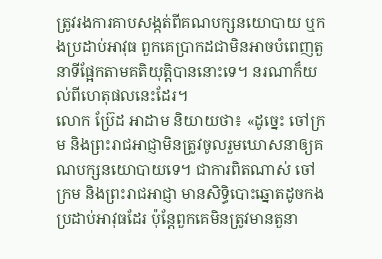ត្រូវរងការគាបសង្កត់ពីគណបក្សនយោបាយ ឬកងប្រដាប់អាវុធ ពួកគេប្រាកដជាមិនអាចបំពេញតួនាទីផ្អែកតាមគតិយុត្តិបាននោះទេ។ នរណាក៏យល់ពីហេតុផលនេះដែរ។
លោក ប្រ៊ែដ អាដាម និយាយថា៖ «ដូច្នេះ ចៅក្រម និងព្រះរាជអាជ្ញាមិនត្រូវចូលរួមឃោសនាឲ្យគណបក្សនយោបាយទេ។ ជាការពិតណាស់ ចៅក្រម និងព្រះរាជអាជ្ញា មានសិទ្ធិបោះឆ្នោតដូចកងប្រដាប់អាវុធដែរ ប៉ុន្តែពួកគេមិនត្រូវមានតួនា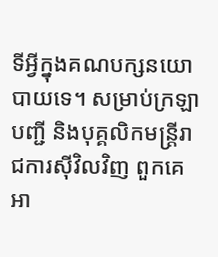ទីអ្វីក្នុងគណបក្សនយោបាយទេ។ សម្រាប់ក្រឡាបញ្ជី និងបុគ្គលិកមន្ត្រីរាជការស៊ីវិលវិញ ពួកគេអា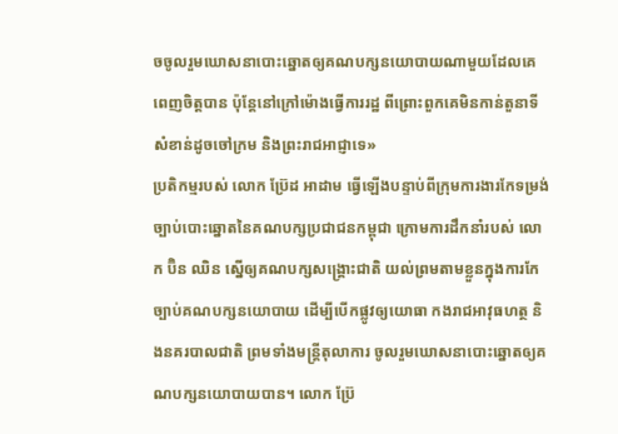ចចូលរួមឃោសនាបោះឆ្នោតឲ្យគណបក្សនយោបាយណាមួយដែលគេពេញចិត្តបាន ប៉ុន្តែនៅក្រៅម៉ោងធ្វើការរដ្ឋ ពីព្រោះពួកគេមិនកាន់តួនាទីសំខាន់ដូចចៅក្រម និងព្រះរាជអាជ្ញាទេ»
ប្រតិកម្មរបស់ លោក ប៊្រែដ អាដាម ធ្វើឡើងបន្ទាប់ពីក្រុមការងារកែទម្រង់ច្បាប់បោះឆ្នោតនៃគណបក្សប្រជាជនកម្ពុជា ក្រោមការដឹកនាំរបស់ លោក ប៊ិន ឈិន ស្នើឲ្យគណបក្សសង្គ្រោះជាតិ យល់ព្រមតាមខ្លួនក្នុងការកែច្បាប់គណបក្សនយោបាយ ដើម្បីបើកផ្លូវឲ្យយោធា កងរាជអាវុធហត្ថ និងនគរបាលជាតិ ព្រមទាំងមន្ត្រីតុលាការ ចូលរួមឃោសនាបោះឆ្នោតឲ្យគណបក្សនយោបាយបាន។ លោក ប៊្រែ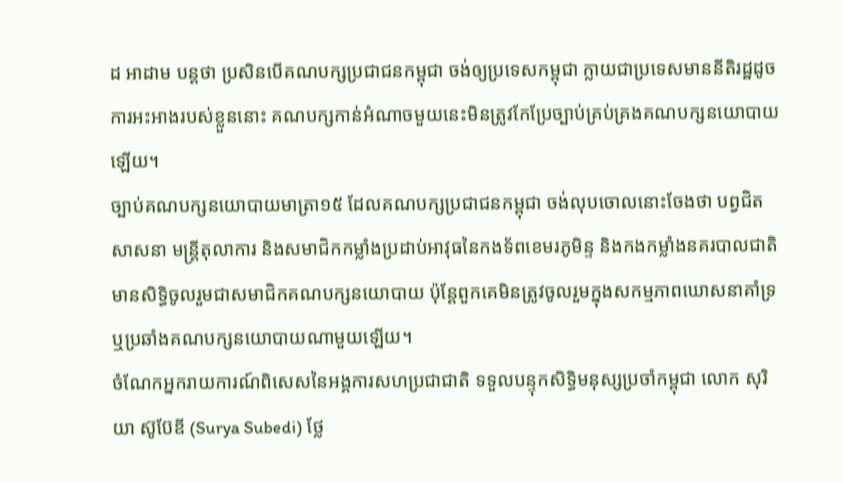ដ អាដាម បន្តថា ប្រសិនបើគណបក្សប្រជាជនកម្ពុជា ចង់ឲ្យប្រទេសកម្ពុជា ក្លាយជាប្រទេសមាននីតិរដ្ឋដូចការអះអាងរបស់ខ្លួននោះ គណបក្សកាន់អំណាចមួយនេះមិនត្រូវកែប្រែច្បាប់គ្រប់គ្រងគណបក្សនយោបាយឡើយ។
ច្បាប់គណបក្សនយោបាយមាត្រា១៥ ដែលគណបក្សប្រជាជនកម្ពុជា ចង់លុបចោលនោះចែងថា បព្វជិតសាសនា មន្ត្រីតុលាការ និងសមាជិកកម្លាំងប្រដាប់អាវុធនៃកងទ័ពខេមរភូមិន្ទ និងកងកម្លាំងនគរបាលជាតិ មានសិទ្ធិចូលរួមជាសមាជិកគណបក្សនយោបាយ ប៉ុន្តែពួកគេមិនត្រូវចូលរួមក្នុងសកម្មភាពឃោសនាគាំទ្រ ឬប្រឆាំងគណបក្សនយោបាយណាមួយឡើយ។
ចំណែកអ្នករាយការណ៍ពិសេសនៃអង្គការសហប្រជាជាតិ ទទួលបន្ទុកសិទ្ធិមនុស្សប្រចាំកម្ពុជា លោក សុរិយា ស៊ូប៊ែឌី (Surya Subedi) ថ្លែ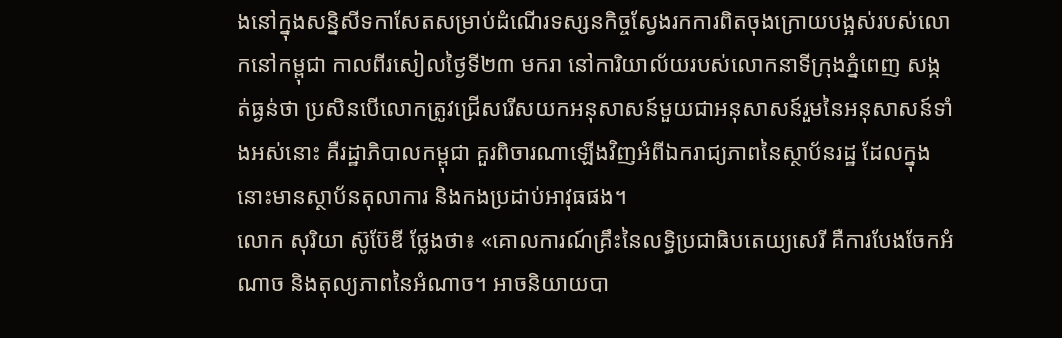ងនៅក្នុងសន្និសីទកាសែតសម្រាប់ដំណើរទស្សនកិច្ចស្វែងរកការពិតចុងក្រោយបង្អស់របស់លោកនៅកម្ពុជា កាលពីរសៀលថ្ងៃទី២៣ មករា នៅការិយាល័យរបស់លោកនាទីក្រុងភ្នំពេញ សង្កត់ធ្ងន់ថា ប្រសិនបើលោកត្រូវជ្រើសរើសយកអនុសាសន៍មួយជាអនុសាសន៍រួមនៃអនុសាសន៍ទាំងអស់នោះ គឺរដ្ឋាភិបាលកម្ពុជា គួរពិចារណាឡើងវិញអំពីឯករាជ្យភាពនៃស្ថាប័នរដ្ឋ ដែលក្នុងនោះមានស្ថាប័នតុលាការ និងកងប្រដាប់អាវុធផង។
លោក សុរិយា ស៊ូប៊ែឌី ថ្លែងថា៖ «គោលការណ៍គ្រឹះនៃលទ្ធិប្រជាធិបតេយ្យសេរី គឺការបែងចែកអំណាច និងតុល្យភាពនៃអំណាច។ អាចនិយាយបា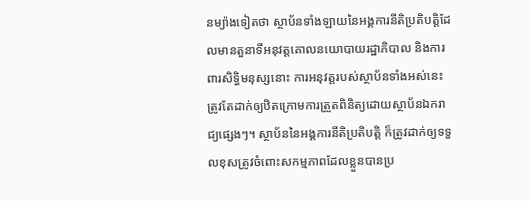នម្យ៉ាងទៀតថា ស្ថាប័នទាំងឡាយនៃអង្គការនីតិប្រតិបត្តិដែលមានតួនាទីអនុវត្តគោលនយោបាយរដ្ឋាភិបាល និងការពារសិទ្ធិមនុស្សនោះ ការអនុវត្តរបស់ស្ថាប័នទាំងអស់នេះត្រូវតែដាក់ឲ្យឋិតក្រោមការត្រួតពិនិត្យដោយស្ថាប័នឯករាជ្យផ្សេងៗ។ ស្ថាប័ននៃអង្គការនីតិប្រតិបត្តិ ក៏ត្រូវដាក់ឲ្យទទួលខុសត្រូវចំពោះសកម្មភាពដែលខ្លួនបានប្រ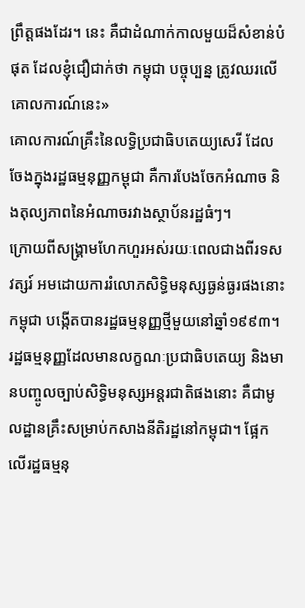ព្រឹត្តផងដែរ។ នេះ គឺជាដំណាក់កាលមួយដ៏សំខាន់បំផុត ដែលខ្ញុំជឿជាក់ថា កម្ពុជា បច្ចុប្បន្ន ត្រូវឈរលើគោលការណ៍នេះ»
គោលការណ៍គ្រឹះនៃលទ្ធិប្រជាធិបតេយ្យសេរី ដែលចែងក្នុងរដ្ឋធម្មនុញ្ញកម្ពុជា គឺការបែងចែកអំណាច និងតុល្យភាពនៃអំណាចរវាងស្ថាប័នរដ្ឋធំៗ។
ក្រោយពីសង្គ្រាមហែកហួរអស់រយៈពេលជាងពីរទសវត្សរ៍ អមដោយការរំលោភសិទ្ធិមនុស្សធ្ងន់ធ្ងរផងនោះ កម្ពុជា បង្កើតបានរដ្ឋធម្មនុញ្ញថ្មីមួយនៅឆ្នាំ១៩៩៣។ រដ្ឋធម្មនុញ្ញដែលមានលក្ខណៈប្រជាធិបតេយ្យ និងមានបញ្ចូលច្បាប់សិទ្ធិមនុស្សអន្តរជាតិផងនោះ គឺជាមូលដ្ឋានគ្រឹះសម្រាប់កសាងនីតិរដ្ឋនៅកម្ពុជា។ ផ្អែកលើរដ្ឋធម្មនុ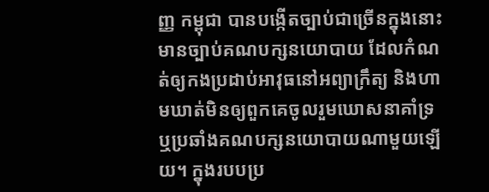ញ្ញ កម្ពុជា បានបង្កើតច្បាប់ជាច្រើនក្នុងនោះមានច្បាប់គណបក្សនយោបាយ ដែលកំណត់ឲ្យកងប្រដាប់អាវុធនៅអព្យាក្រឹត្យ និងហាមឃាត់មិនឲ្យពួកគេចូលរួមឃោសនាគាំទ្រ ឬប្រឆាំងគណបក្សនយោបាយណាមួយឡើយ។ ក្នុងរបបប្រ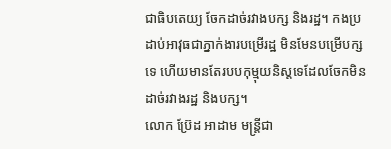ជាធិបតេយ្យ ចែកដាច់រវាងបក្ស និងរដ្ឋ។ កងប្រដាប់អាវុធជាភ្នាក់ងារបម្រើរដ្ឋ មិនមែនបម្រើបក្សទេ ហើយមានតែរបបកុម្មុយនិស្តទេដែលចែកមិនដាច់រវាងរដ្ឋ និងបក្ស។
លោក ប៊្រែដ អាដាម មន្ត្រីជា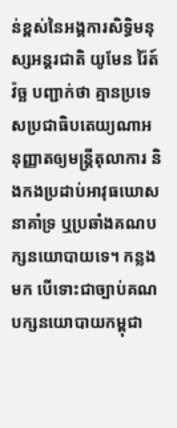ន់ខ្ពស់នៃអង្គការសិទ្ធិមនុស្សអន្តរជាតិ យូមែន រ៉ៃត៍ វ៉ច្ឆ បញ្ជាក់ថា គ្មានប្រទេសប្រជាធិបតេយ្យណាអនុញ្ញាតឲ្យមន្ត្រីតុលាការ និងកងប្រដាប់អាវុធឃោសនាគាំទ្រ ឬប្រឆាំងគណបក្សនយោបាយទេ។ កន្លងមក បើទោះជាច្បាប់គណបក្សនយោបាយកម្ពុជា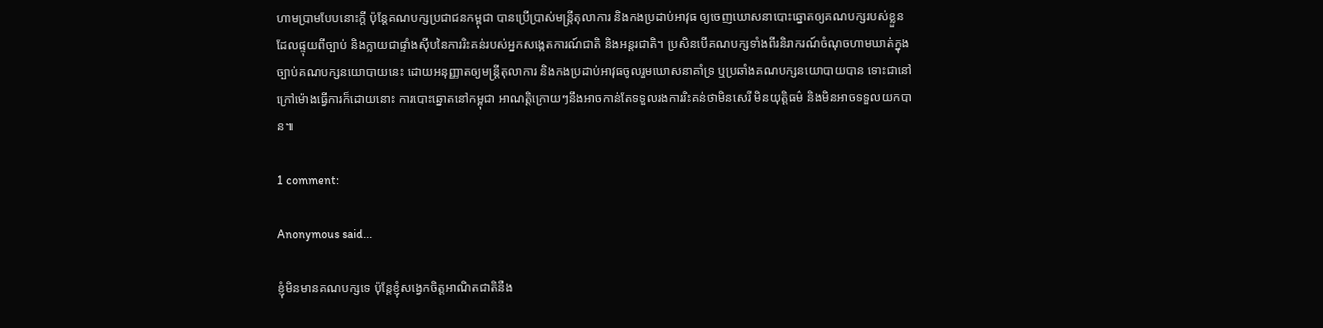ហាមប្រាមបែបនោះក្តី ប៉ុន្តែគណបក្សប្រជាជនកម្ពុជា បានប្រើប្រាស់មន្ត្រីតុលាការ និងកងប្រដាប់អាវុធ ឲ្យចេញឃោសនាបោះឆ្នោតឲ្យគណបក្សរបស់ខ្លួន ដែលផ្ទុយពីច្បាប់ និងក្លាយជាផ្ទាំងស៊ីបនៃការរិះគន់របស់អ្នកសង្កេតការណ៍ជាតិ និងអន្តរជាតិ។ ប្រសិនបើគណបក្សទាំងពីរនិរាករណ៍ចំណុចហាមឃាត់ក្នុងច្បាប់គណបក្សនយោបាយនេះ ដោយអនុញ្ញាតឲ្យមន្ត្រីតុលាការ និងកងប្រដាប់អាវុធចូលរួមឃោសនាគាំទ្រ ឬប្រឆាំងគណបក្សនយោបាយបាន ទោះជានៅក្រៅម៉ោងធ្វើការក៏ដោយនោះ ការបោះឆ្នោតនៅកម្ពុជា អាណត្តិក្រោយៗនឹងអាចកាន់តែទទួលរងការរិះគន់ថាមិនសេរី មិនយុត្តិធម៌ និងមិនអាចទទួលយកបាន៕

1 comment:

Anonymous said...

ខ្ញំុមិនមានគណបក្សទេ ប៉ុន្តែខ្ញំុសង្វេកចិត្តអាណិតជាតិនឺង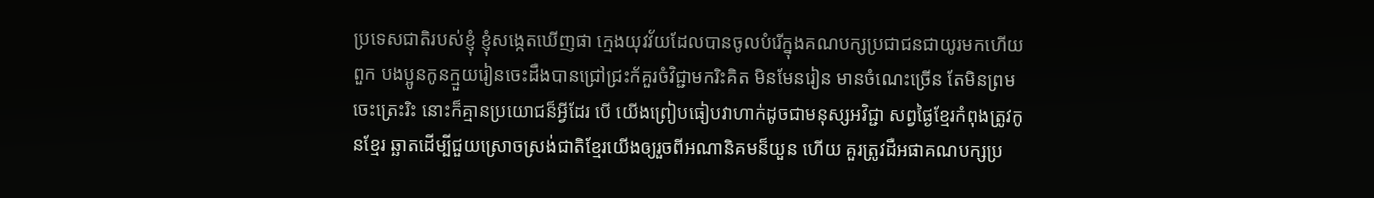ប្រទេសជាតិរបស់ខ្ញំុ ខ្ញំុសង្កេតឃើញផា ក្មេងយុវវ័យដែលបានចូលបំរើក្នុងគណបក្សប្រជាជនជាយូរមកហើយ ពួក បងប្អូនកូនក្មួយរៀនចេះដឺងបានជ្រៅជ្រះក័គួរចំវិជ្ជាមករិះគិត មិនមែនរៀន មានចំណេះច្រើន តែមិនព្រមចេះត្រេះរិះ នោះក៏គ្មានប្រយោជន៏អ្វីដែរ បើ យើងព្រៀបធៀបវាហាក់ដូចជាមនុស្សអវិជ្ជា សព្វផ្ងៃខ្មែរកំពុងត្រូវកូនខ្មែរ ឆ្ឆាតដើម្បីជួយស្រោចស្រង់ជាតិខ្មែរយើងឲ្យរួចពីអណានិគមន៏យួន ហើយ គួរត្រូវដឺអផាគណបក្សប្រ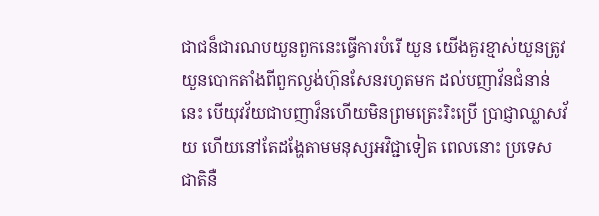ជាជន៏ជារណបយួនពួកនេះធ្វើការបំរើ យួន យើងគួរខ្មាស់យួនត្រូវយួនបោកតាំងពីពួកល្ងង់ហ៊ុនសែនរហូតមក ដល់បញាវ័នជំនាន់នេះ បើយុវវ័យជាបញាវ៏នហើយមិនព្រមត្រេះរិះប្រើ ប្រាជ្ញាឈ្លាសវ័យ ហើយនៅតែដង្ហែតាមមនុស្សអវិជ្ជាទៀត ពេលនោះ ប្រទេសជាតិនឺ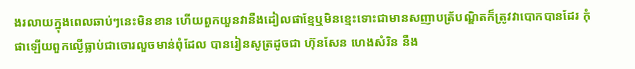ងរលាយក្នុងពេលឆាប់ៗនេះមិនខាន ហើយពួកយួនវានឺងដៀលផាខ្មែឬមិនខ្មេះទោះជាមានសញាបត័្របណ្ឌិតក៏ត្រូវវាបោកបានដែរ កំុផាឡើយពួកល្ងើធ្លាប់ជាចោរលួចមាន់ពំុដែល បានរៀនសូត្រដូចជា ហ៊ុនសែន ហេងសំរិន នឺង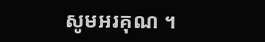សូមអរគុណ ។